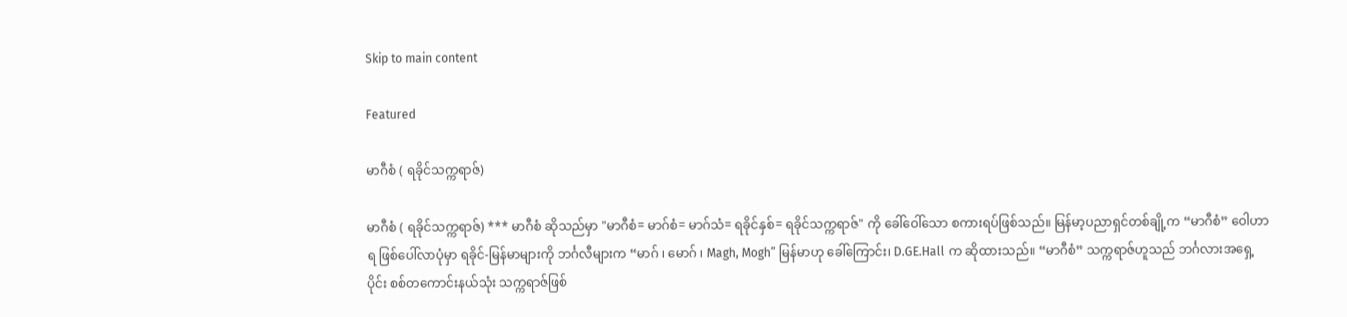Skip to main content

Featured

မာဂီစံ ( ရခိုင်သက္ကရာဇ်)

မာဂီစံ ( ရခိုင်သက္ကရာဇ်) *** မာဂီစံ ဆိုသည်မှာ "မာဂီစံ= မာဂ်စံ= မာဂ်သံ= ရခိုင်နှစ်= ရခိုင်သက္ကရာဇ်" ကို ခေါ်ဝေါ်သော စကားရပ်ဖြစ်သည်။ မြန်မာ့ပညာရှင်တစ်ချို့က “မာဂီစံ” ဝေါဟာရ ဖြစ်ပေါ်လာပုံမှာ ရခိုင်-မြန်မာများကို ဘင်္ဂလီများက “မာဂ် ၊ မောဂ် ၊ Magh, Mogh” မြန်မာဟု ခေါ်ကြောင်း၊ D.GE.Hall က ဆိုထားသည်။ “မာဂီစံ” သက္ကရာဇ်ဟူသည် ဘင်္ဂလားအရှေ့ ပိုင်း စစ်တကောင်းနယ်သုံး သက္ကရာဇ်ဖြစ်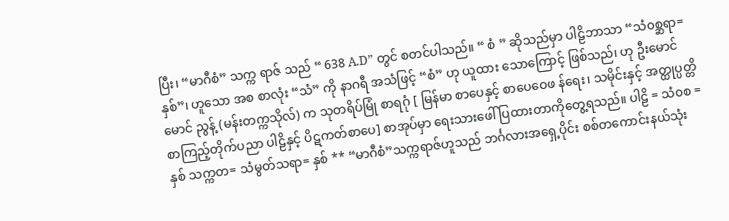ပြီး၊ “မာဂီစံ” သက္က ရာဇ် သည် “ 638 A.D” တွင် စတင်ပါသည်။ “ စံ ” ဆိုသည်မှာ ပါဠိဘာသာ “သံ၀စ္ဆရာ= နှစ်”၊ ဟူသော အစ စာလုံး “သံ” ကို နာဂရီ အသံဖြင့် “စံ” ဟု ယူထား သောကြောင့် ဖြစ်သည်၊ ဟု ဦးမောင်မောင် ညွန့် (မန်းတက္ကသိုလ်) က သုတရိပ်မြုံ စာရဂုံ [ မြန်မာ စာပေနှင့် စာပေဝေဖ န်ရေး၊ သမိုင်းနှင့် အတ္ထုပ္ပတ္တိ စာကြည့်တိုက်ပညာ ပါဠိနှင့် ပိဋကတ်စာပေ] စာအုပ်မှာ ရေးသားဖေါ် ပြထားတာကိုတွေ့ရသည်။ ပါဠိ = သံ၀စ = နှစ် သက္ကတ= သံမွတ်သရာ= နှစ် ** “မာဂီစံ”သက္ကရာဇ်ဟူသည် ဘင်္ဂလားအရှေ့ပိုင်း စစ်တကောင်းနယ်သုံး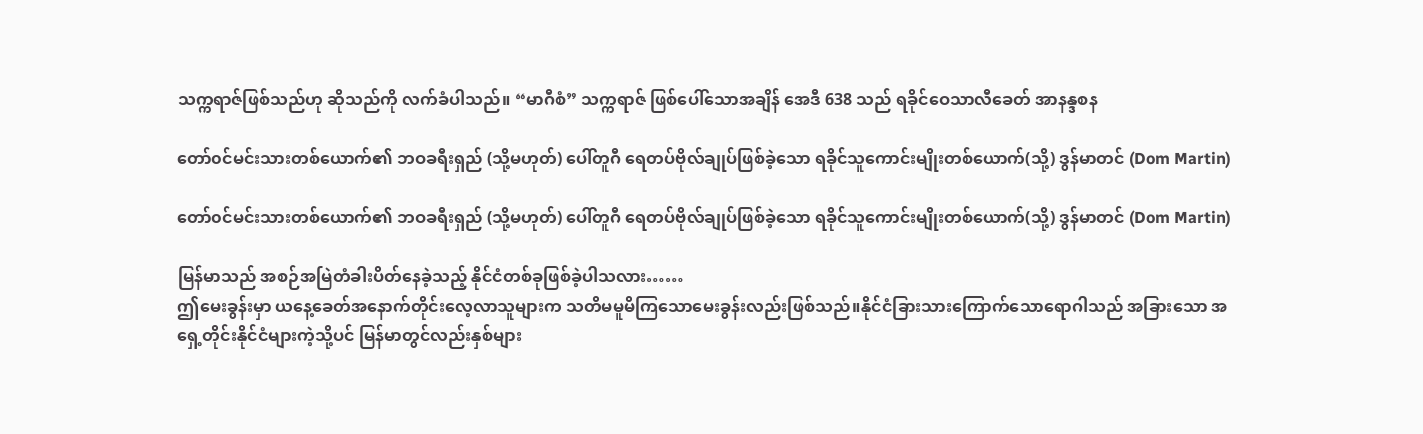သက္ကရာဇ်ဖြစ်သည်ဟု ဆိုသည်ကို လက်ခံပါသည်။ “မာဂီစံ” သက္ကရာဇ် ဖြစ်ပေါ်သောအချိန် အေဒီ 638 သည် ရခိုင်ဝေသာလီခေတ် အာနန္ဒစန

တော်၀င်မင်းသားတစ်ယောက်၏ ဘဝခရီးရှည် (သို့မဟုတ်) ပေါ်တူဂီ ရေတပ်ဗိုလ်ချုပ်ဖြစ်ခဲ့သော ရခိုင်သူကောင်းမျိုးတစ်ယောက်(သို့) ဒွန်မာတင် (Dom Martin)

တော်၀င်မင်းသားတစ်ယောက်၏ ဘဝခရီးရှည် (သို့မဟုတ်) ပေါ်တူဂီ ရေတပ်ဗိုလ်ချုပ်ဖြစ်ခဲ့သော ရခိုင်သူကောင်းမျိုးတစ်ယောက်(သို့) ဒွန်မာတင် (Dom Martin)

မြန်မာသည် အစဉ်အမြဲတံခါးပိတ်နေခဲ့သည့် နိုင်ငံတစ်ခုဖြစ်ခဲ့ပါသလား……
ဤမေးခွန်းမှာ ယနေ့ခေတ်အနောက်တိုင်းလေ့လာသူများက သတိမမူမိကြသောမေးခွန်းလည်းဖြစ်သည်။နိုင်ငံခြားသားကြောက်သောရောဂါသည် အခြားသော အရှေ့တိုင်းနိုင်ငံများကဲ့သို့ပင် မြန်မာတွင်လည်းနှစ်များ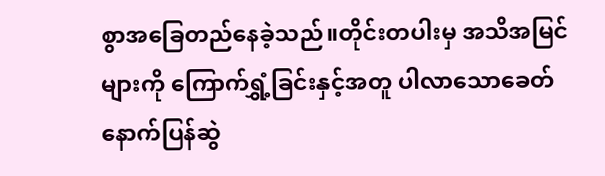စွာအခြေတည်နေခဲ့သည်။တိုင်းတပါးမှ အသိအမြင်များကို ကြောက်ရွှံ့ခြင်းနှင့်အတူ ပါလာသောခေတ်နောက်ပြန်ဆွဲ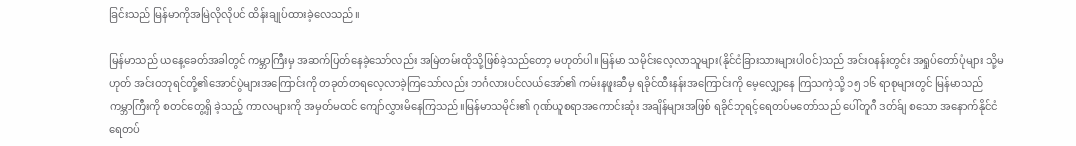ခြင်းသည် မြန်မာကိုအမြဲလိုလိုပင် ထိန်းချုပ်ထားခဲ့လေသည်။

မြန်မာသည် ယနေ့ခေတ်အခါတွင် ကမ္ဘာကြီးမှ အဆက်ပြတ်နေခဲ့သော်လည်း အမြဲတမ်းထိုသို့ဖြစ်ခဲ့သည်တော့ မဟုတ်ပါ။မြန်မာ သမိုင်းလေ့လာသူများ(နိုင်ငံခြားသားများပါ၀င်)သည် အင်း၀နန်းတွင်း အရှုပ်တော်ပုံများ သို့မဟုတ် အင်းဝဘုရင်တို့၏အောင်ပွဲများအကြောင်းကို တခုတ်တရလေ့လာခဲ့ကြသော်လည်း ဘင်္ဂလားပင်လယ်အော်၏ ကမ်းနဖူးဆီမှ ရခိုင်ထီးနန်းအကြောင်းကို မေ့လျှော့နေ ကြသကဲ့သို့ ၁၅ ၁၆ ရာစုများတွင် မြန်မာသည် ကမ္ဘာကြီးကို စတင်တွေ့ရှိ ခဲ့သည့် ကာလများကို အမှတ်မထင် ကျော်လွှားမိနေကြသည်။မြန်မာသမိုင်း၏ ဂုဏ်ယူစရာအကောင်းဆုံး အချိန်များအဖြစ် ရခိုင်ဘုရင့်ရေတပ်မတော်သည် ပေါ်တူဂီ ဒတ်ခ်ျ စသော အနောက်နိုင်ငံရေတပ်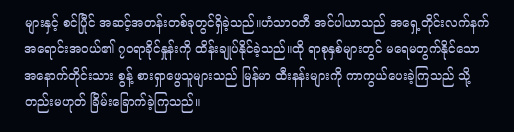များနှင့် စင်ပြီုင် အဆင့်အတန်းတစ်ခုတွင်ရှိခဲ့သည်။ဟံသာ၀တီ အင်ပါယာသည် အရှေ့တိုင်းလက်နက်အရောင်းအ၀ယ်၏ ၇၀ရာခိုင်နှုန်းကို ထိန်းချုပ်နိုင်ခဲ့သည်။ထို ရာစုနှစ်များတွင် မရေမတွက်နိုင်သော အနောက်တိုင်းသား စွန့် စားရှာဖွေသူများသည် မြန်မာ ထီးနန်းများကို ကာကွယ်ပေးခဲ့ကြသည် သို့ တည်းမဟုတ် ခြိမ်းခြောက်ခဲ့ကြသည်။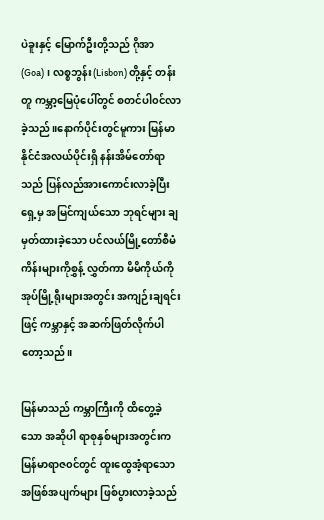ပဲခူးနှင့် မြောက်ဦးတို့သည် ဂိုအာ(Goa)၊ လစ္စဘွန်း(Lisbon) တို့နှင့် တန်းတူ ကမ္ဘာ့မြေပုံပေါ်တွင် စတင်ပါ၀င်လာခဲ့သည်။နောက်ပိုင်းတွင်မူကား မြန်မာနိုင်ငံအလယ်ပိုင်းရှိ နန်းအိမ်တော်ရာသည် ပြန်လည်အားကောင်းလာခဲ့ပြီး ရှေ့မှ အမြင်ကျယ်သော ဘုရင်များ ချ မှတ်ထားခဲ့သော ပင်လယ်မြို့တော်စီမံကိန်းများကိုစွှန့် လွှတ်ကာ မိမိကိုယ်ကို အုပ်မြို့ရီုးများအတွင်း အကျဉ်းချရင်းဖြင့် ကမ္ဘာနှင့် အဆက်ဖြတ်လိုက်ပါတော့သည်။

မြန်မာသည် ကမ္ဘာကြီးကို ထိတွေ့ခဲ့သော အဆိုပါ ရာစုနှစ်များအတွင်းက မြန်မာရာဇ၀င်တွင် ထူးထွေအံ့ရာသော အဖြစ်အပျက်များ ဖြစ်ပွားလာခဲ့သည်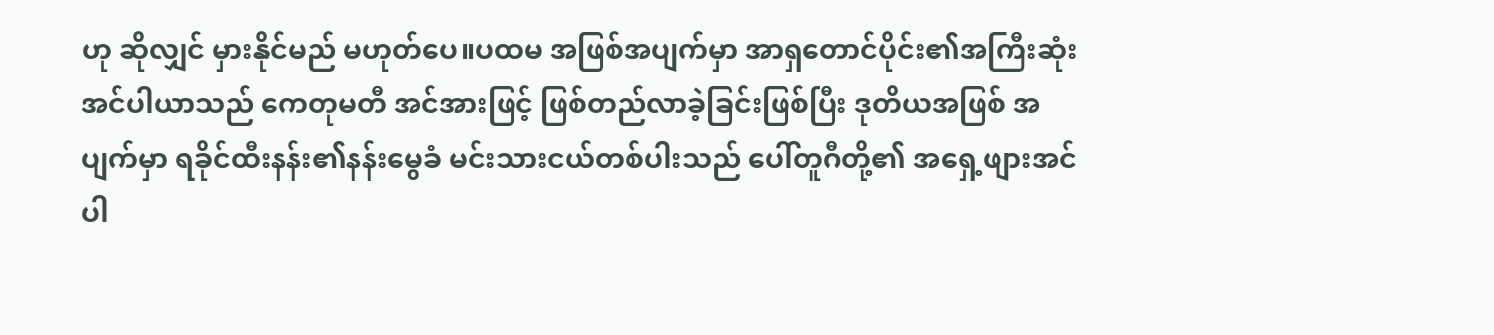ဟု ဆိုလျှင် မှားနိုင်မည် မဟုတ်ပေ။ပထမ အဖြစ်အပျက်မှာ အာရှတောင်ပိုင်း၏အကြီးဆုံးအင်ပါယာသည် ကေတုမတီ အင်အားဖြင့် ဖြစ်တည်လာခဲ့ခြင်းဖြစ်ပြီး ဒုတိယအဖြစ် အပျက်မှာ ရခိုင်ထီးနန်း၏နန်းမွေခံ မင်းသားငယ်တစ်ပါးသည် ပေါ်တူဂီတို့၏ အရှေ့ဖျားအင်ပါ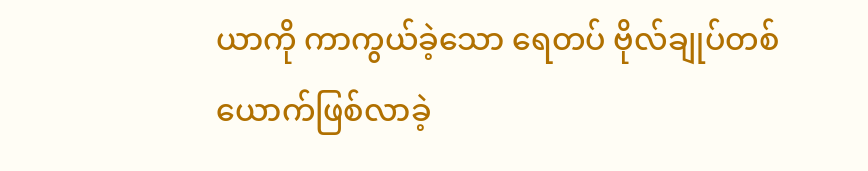ယာကို ကာကွယ်ခဲ့သော ရေတပ် ဗိုလ်ချုပ်တစ်ယောက်ဖြစ်လာခဲ့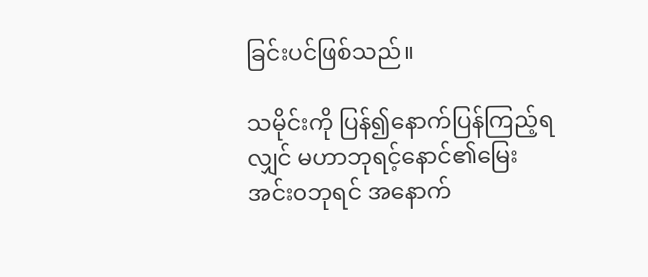ခြင်းပင်ဖြစ်သည်။

သမိုင်းကို ပြန်၍နောက်ပြန်ကြည့်ရလျှင် မဟာဘုရင့်နောင်၏မြေး အင်း၀ဘုရင် အနောက်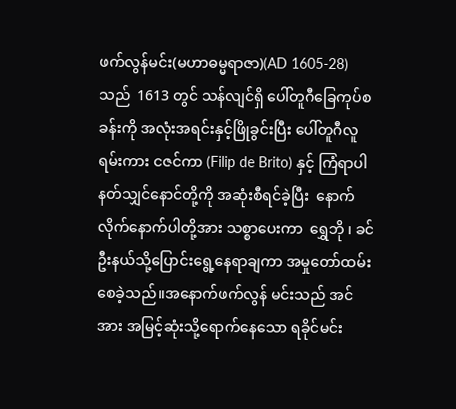ဖက်လွန်မင်း(မဟာဓမ္မရာဇာ)(AD 1605-28)သည်  1613 တွင် သန်လျင်ရှိ ပေါ်တူဂီခြေကုပ်စခန်းကို အလုံးအရင်းနှင့်ဖြိုခွင်းပြီး ပေါ်တူဂီလူရမ်းကား ငဇင်ကာ (Filip de Brito) နှင့် ကြံရာပါ နတ်သျှင်နောင်တို့ကို အဆုံးစီရင်ခဲ့ပြီး  နောက်လိုက်နောက်ပါတို့အား သစ္စာပေးကာ  ရွှေဘို ၊ ခင်ဦးနယ်သို့ပြောင်းရွေ့နေရာချကာ အမှုတော်ထမ်းစေခဲ့သည်။အနောက်ဖက်လွန် မင်းသည် အင်အား အမြင့်ဆုံးသို့ရောက်နေသော ရခိုင်မင်း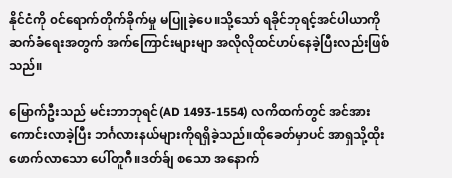နိုင်ငံကို ၀င်ရောက်တိုက်ခိုက်မှု မပြူခဲ့ပေ။သို့သော် ရခိုင်ဘုရင့်အင်ပါယာကို ဆက်ခံရေးအတွက် အက်ကြောင်းများမျာ အလိုလိုထင်ဟပ်နေခဲ့ပြီးလည်းဖြစ်သည်။

မြောက်ဦးသည် မင်းဘာဘုရင်(AD 1493-1554) လကိထက်တွင် အင်အားကောင်းလာခဲ့ပြီး ဘင်္ဂလားနယ်များကိုရရှိခဲ့သည်။ထိုခေတ်မှာပင် အာရှသို့ထိုးဖောက်လာသော ပေါ်တူဂီ။ဒတ်ခ်ျ စသော အနောက်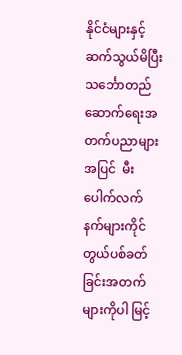နိုင်ငံများနှင့် ဆက်သွယ်မိပြီး သင်္ဘောတည်ဆောက်ရေးအတက်ပညာများအပြင်  မီးပေါက်လက်နက်များကိုင်တွယ်ပစ်ခတ်ခြင်းအတက်များကိုပါ မြင့်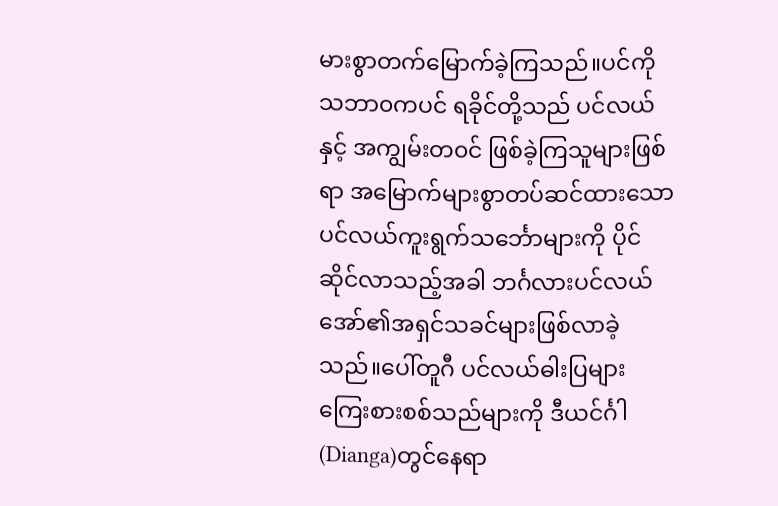မားစွာတက်မြောက်ခဲ့ကြသည်။ပင်ကိုသဘာ၀ကပင် ရခိုင်တို့သည် ပင်လယ်နှင့် အကျွမ်းတ၀င် ဖြစ်ခဲ့ကြသူများဖြစ်ရာ အမြောက်များစွာတပ်ဆင်ထားသော ပင်လယ်ကူးရွက်သင်္ဘောများကို ပိုင်ဆိုင်လာသည့်အခါ ဘင်္ဂလားပင်လယ်အော်၏အရှင်သခင်များဖြစ်လာခဲ့သည်။ပေါ်တူဂီ ပင်လယ်ဓါးပြများ  ကြေးစားစစ်သည်များကို ဒီယင်င်္ဂါ(Dianga)တွင်နေရာ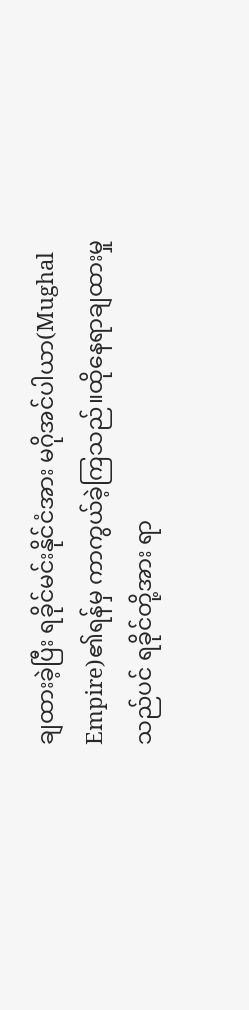ချထားခဲ့ပြီး ရခိုင်မင်းနိုင်ငံအား မဂိုအင်ပါယာ(Mughal Empire)၏ရန်မှ ကာကွယ်ခဲ့ကြသည်။ထိုနေရာချထားမှုသည်ပင် ရခိုင်တို့အား ရာ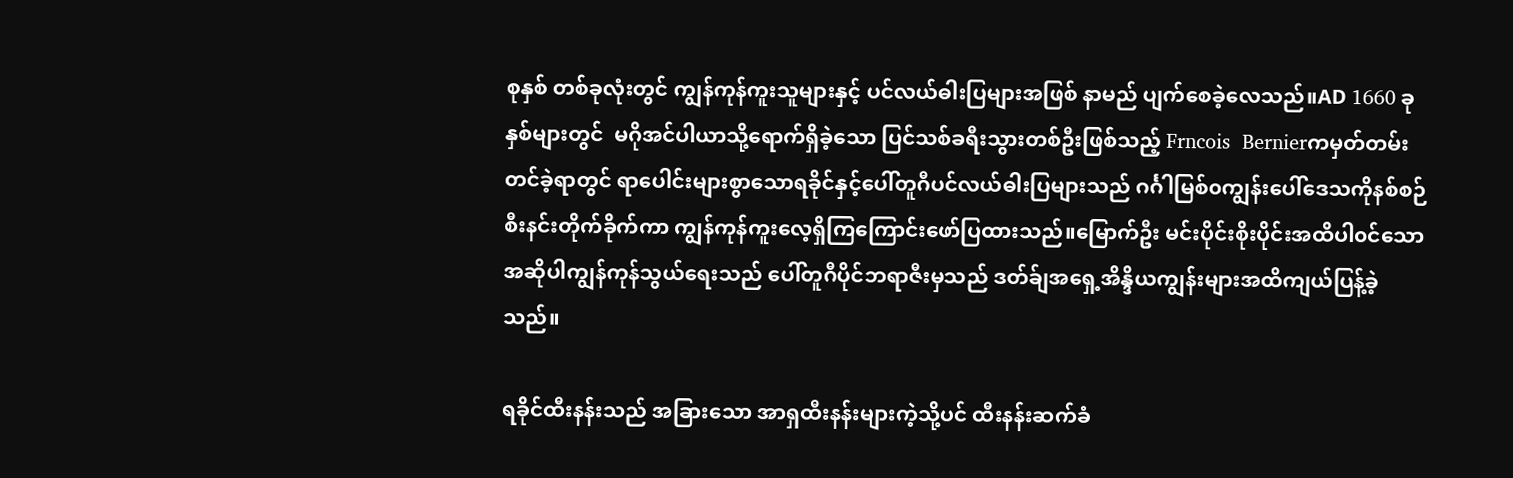စုနှစ် တစ်ခုလုံးတွင် ကျွန်ကုန်ကူးသူများနှင့် ပင်လယ်ဓါးပြများအဖြစ် နာမည် ပျက်စေခဲ့လေသည်။AD 1660 ခုနှစ်များတွင်  မဂိုအင်ပါယာသို့ရောက်ရှိခဲ့သော ပြင်သစ်ခရီးသွားတစ်ဦးဖြစ်သည့် Frncois  Bernierကမှတ်တမ်းတင်ခဲ့ရာတွင် ရာပေါင်းများစွာသောရခိုင်နှင့်ပေါ်တူဂီပင်လယ်ဓါးပြများသည် ဂင်္ဂါမြစ်၀ကျွန်းပေါ်ဒေသကိုနစ်စဉ်စီးနင်းတိုက်ခိုက်ကာ ကျွန်ကုန်ကူးလေ့ရှိကြကြောင်းဖော်ပြထားသည်။မြောက်ဦး မင်းပိုင်းစိုးပိုင်းအထိပါ၀င်သော အဆိုပါကျွန်ကုန်သွယ်ရေးသည် ပေါ်တူဂီပိုင်ဘရာဇီးမှသည် ဒတ်ခ်ျအရှေ့အိန္ဒိယကျွန်းများအထိကျယ်ပြန့်ခဲ့သည်။

ရခိုင်ထီးနန်းသည် အခြားသော အာရှထီးနန်းများကဲ့သို့ပင် ထီးနန်းဆက်ခံ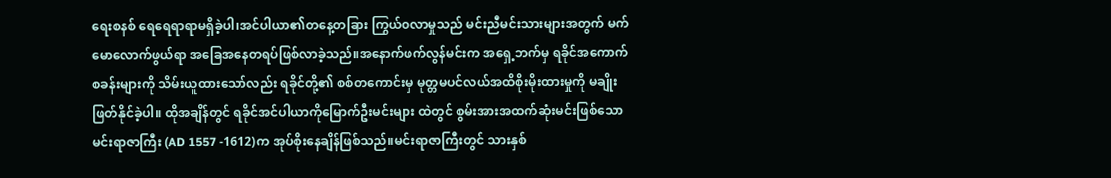ရေးစနစ် ရေရေရာရာမရှိခဲ့ပါ၊အင်ပါယာ၏တနေ့တခြား ကြွယ်၀လာမှုသည် မင်းညီမင်းသားများအတွက် မက်မောလောက်ဖွယ်ရာ အခြေအနေတရပ်ဖြစ်လာခဲ့သည်။အနောက်ဖက်လွန်မင်းက အရှေ့ဘက်မှ ရခိုင်အကောက်စခန်းများကို သိမ်းယူထားသော်လည်း ရခိုင်တို့၏ စစ်တကောင်းမှ မုတ္တမပင်လယ်အထိစိုးမိုးထားမှုကို မချိုးဖြတ်နိုင်ခဲ့ပါ။ ထိုအချိန်တွင် ရခိုင်အင်ပါယာကိုမြောက်ဦးမင်းများ ထဲတွင် စွမ်းအားအထက်ဆုံးမင်းဖြစ်သော မင်းရာဇာကြီး (AD 1557 -1612)က အုပ်စိုးနေချိန်ဖြစ်သည်။မင်းရာဇာကြီးတွင် သားနှစ်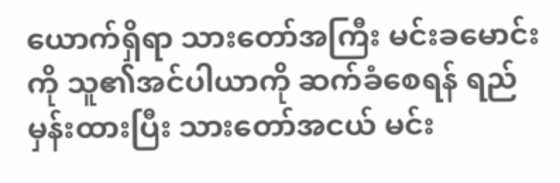ယောက်ရှိရာ သားတော်အကြီး မင်းခမောင်းကို သူ၏အင်ပါယာကို ဆက်ခံစေရန် ရည်မှန်းထားပြီး သားတော်အငယ် မင်း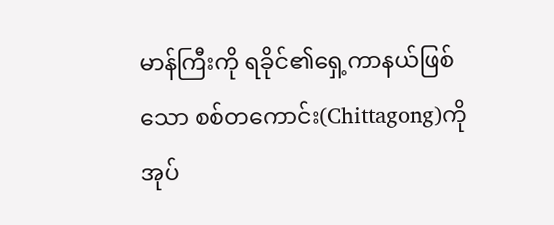မာန်ကြီးကို ရခိုင်၏ရှေ့ကာနယ်ဖြစ်သော စစ်တကောင်း(Chittagong)ကို အုပ်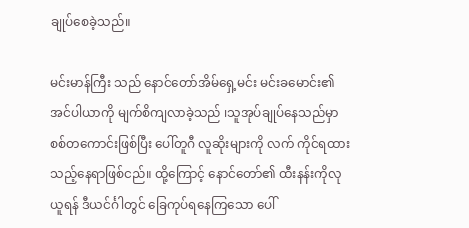ချုပ်စေခဲ့သည်။

မင်းမာန်ကြီး သည် နောင်တော်အိမ်ရှေ့မင်း မင်းခမောင်း၏ အင်ပါယာကို မျက်စိကျလာခဲ့သည် ၊သူအုပ်ချုပ်နေသည်မှာ စစ်တကောင်းဖြစ်ပြီး ပေါ်တူဂီ လူဆိုးများကို လက် ကိုင်ရထားသည့်နေရာဖြစ်ငည်။ ထို့ကြောင့် နောင်တော်၏ ထီးနန်းကိုလုယူရန် ဒီယင်င်္ဂါတွင် ခြေကုပ်ရနေကြသော ပေါ်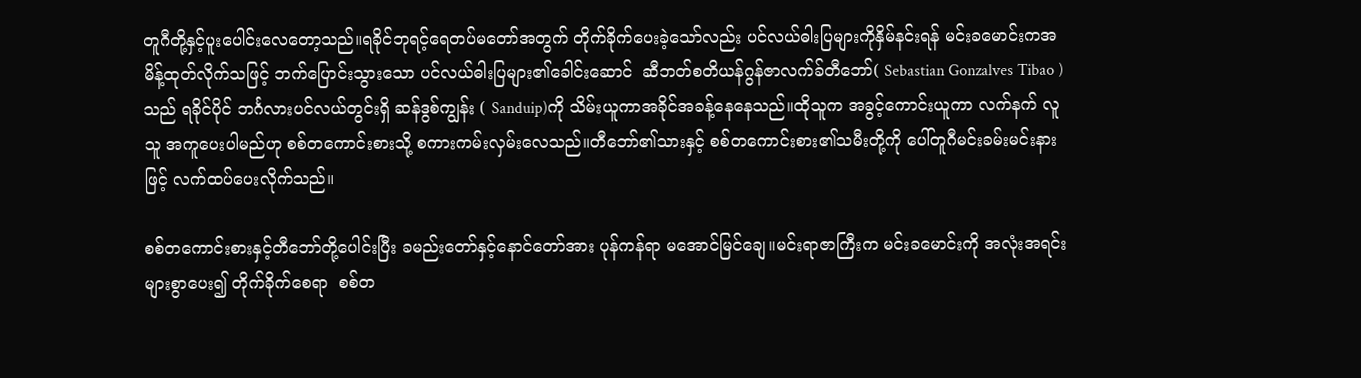တူဂီတို့နှင့်ပူးပေါင်းလေတော့သည်။ရခိုင်ဘုရင့်ရေတပ်မတော်အတွက် တိုက်ခိုက်ပေးခဲ့သော်လည်း ပင်လယ်ဓါးပြများကိုနှိမ်နင်းရန် မင်းခမောင်းကအမိန့်ထုတ်လိုက်သဖြင့် ဘက်ပြောင်းသွားသော ပင်လယ်ဓါးပြများ၏ခေါင်းဆောင်  ဆီဘတ်စတိယန်ဂွန်ဇာလက်ခ်တီဘော်( Sebastian Gonzalves Tibao )သည် ရခိုင်ပိုင် ဘင်္ဂလားပင်လယ်တွင်းရှိ ဆန်ဒွစ်ကျွန်း ( Sanduip)ကို သိမ်းယူကာအခိုင်အခန့်နေနေသည်။ထိုသူက အခွင့်ကောင်းယူကာ လက်နက် လူသူ အကူပေးပါမည်ဟု စစ်တကောင်းစားသို့ စကားကမ်းလှမ်းလေသည်။တီဘော်၏သားနှင့် စစ်တကောင်းစား၏သမီးတို့ကို ပေါ်တူဂီမင်းခမ်းမင်းနားဖြင့် လက်ထပ်ပေးလိုက်သည်။

စစ်တကောင်းစားနှင့်တီဘော်တို့ပေါင်းပြီး ခမည်းတော်နှင့်နောင်တော်အား ပုန်ကန်ရာ မအောင်မြင်ချေ။မင်းရာဇာကြီးက မင်းခမောင်းကို အလုံးအရင်းများစွာပေး၍ တိုက်ခိုက်စေရာ  စစ်တ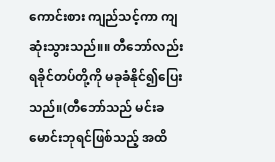ကောင်းစား ကျည်သင့်ကာ ကျဆုံးသွားသည်။။ တီဘော်လည်း ရခိုင်တပ်တို့ကို မခုခံနိုင်၍ပြေးသည်။(တီဘော်သည် မင်းခမောင်းဘုရင်ဖြစ်သည့် အထိ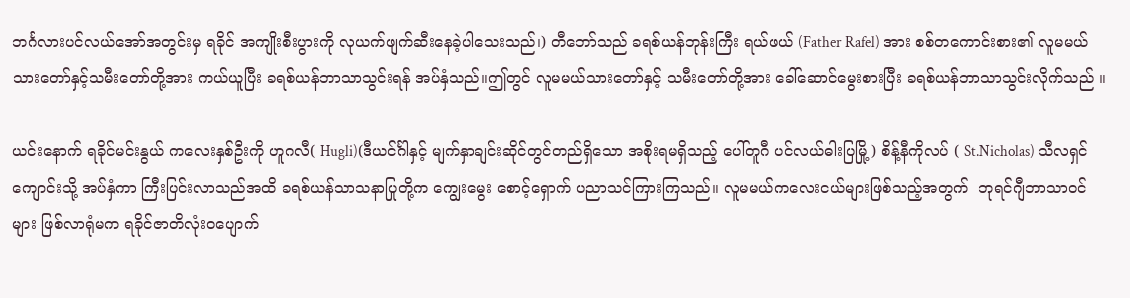ဘင်္ဂလားပင်လယ်အော်အတွင်းမှ ရခိုင် အကျိုးစီးပွားကို လုယက်ဖျက်ဆီးနေခဲ့ပါသေးသည်၊) တီဘော်သည် ခရစ်ယန်ဘုန်းကြီး ရယ်ဖယ် (Father Rafel) အား စစ်တကောင်းစား၏ လူမမယ်သားတော်နှင့်သမီးတော်တို့အား ကယ်ယူပြီး ခရစ်ယန်ဘာသာသွင်းရန် အပ်နှံသည်။ဤတွင် လူမမယ်သားတော်နှင့် သမီးတော်တို့အား ခေါ်ဆောင်မွေးစားပြီး ခရစ်ယန်ဘာသာသွင်းလိုက်သည် ။

ယင်းနောက် ရခိုင်မင်းနွယ် ကလေးနှစ်ဦးကို ဟူဂလီ( Hugli)(ဒီယင်င်္ဂါနှင့် မျက်နှာချင်းဆိုင်တွင်တည်ရှိသော အစိုးရမရှိသည့် ပေါ်တူဂီ ပင်လယ်ဓါးပြမြို့) စိန့်နီကိုလပ် ( St.Nicholas) သီလရှင်ကျောင်းသို့ အပ်နှံကာ ကြီးပြင်းလာသည်အထိ ခရစ်ယန်သာသနာပြုတို့က ကျွေးမွေး စောင့်ရှောက် ပညာသင်ကြားကြသည်။ လူမမယ်ကလေးငယ်များဖြစ်သည့်အတွက်  ဘုရင်ဂျီဘာသာဝင်များ ဖြစ်လာရုံမက ရခိုင်ဇာတိလုံးဝပျောက်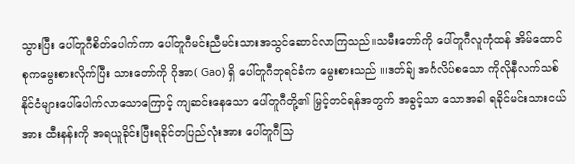သွားပြီး ပေါ်တူဂီစိတ်ပေါက်ကာ ပေါ်တူဂီမင်းညီမင်းသားအသွင်ဆောင်လာကြသည်။သမီးတော်ကို ပေါ်တူဂီလူကုံထန် အိမ်ထောင်စုကမွေးစားလိုက်ပြီး သားတော်ကို ဂိုအာ( Gao) ရှိ ပေါ်တူဂီဘုရင်ခံက မွေးစားသည် ။၊ဒတ်ခ်ျ အင်္ဂလိပ်စသော ကိုလိုနီလက်သစ်နိုင်ငံများပေါ်ပေါက်လာသောကြောင့် ကျဆင်းနေသော ပေါ်တူဂီတို့၏ မြှင့်တင်ရန်အတွက် အခွင့်သာ သောအခါ ရခိုင်မင်းသားငယ်အား ထီးနန်းကို အရယူခိုင်းပြီးရခိုင်တပြည်လုံးအား ပေါ်တူဂီသြ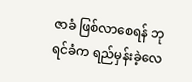ဇာခံ ဖြစ်လာစေရန် ဘုရင်ခံက ရည်မှန်းခဲ့လေ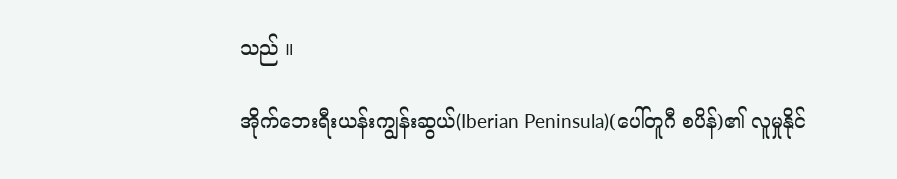သည် ။

အိုက်ဘေးရီးယန်းကျွန်းဆွယ်(Iberian Peninsula)(ပေါ်တူဂီ စပိန်)၏ လူမှုနိုင်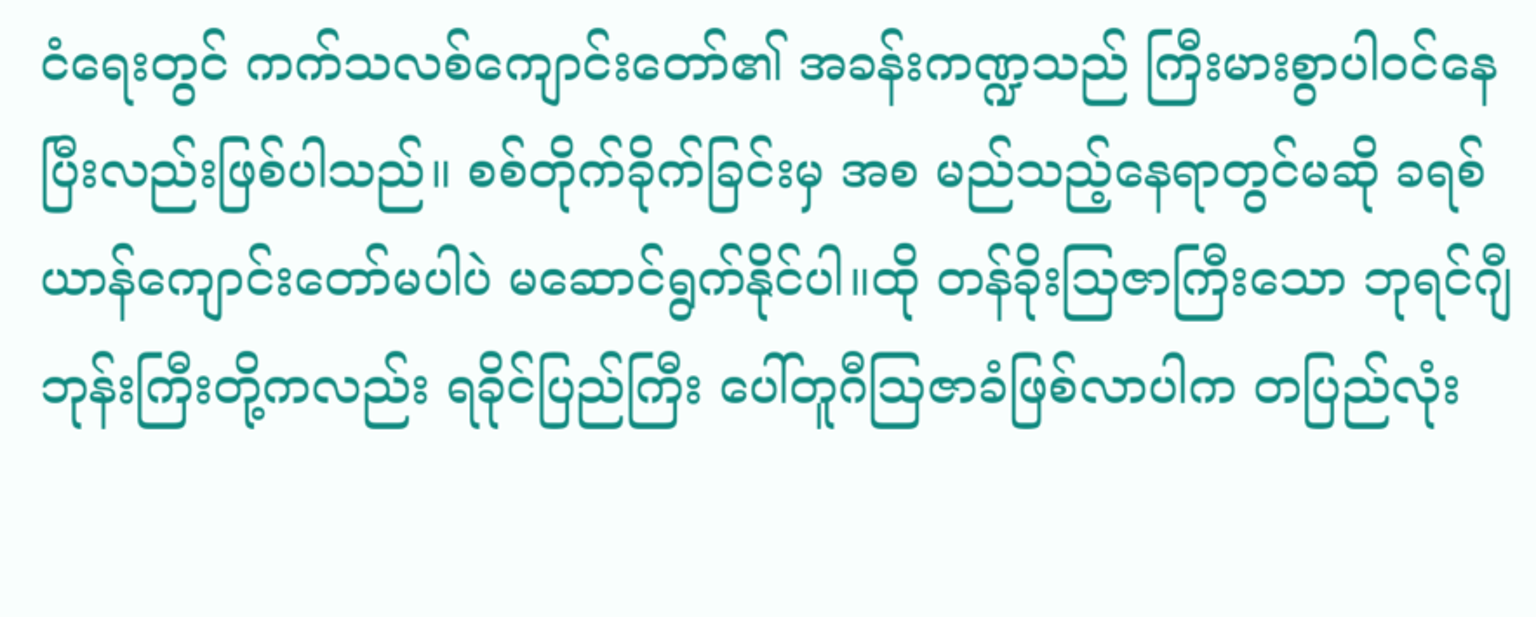ငံရေးတွင် ကက်သလစ်ကျောင်းတော်၏ အခန်းကဏ္ဍသည် ကြီးမားစွာပါ၀င်နေပြီးလည်းဖြစ်ပါသည်။ စစ်တိုက်ခိုက်ခြင်းမှ အစ မည်သည့်နေရာတွင်မဆို ခရစ်ယာန်ကျောင်းတော်မပါပဲ မဆောင်ရွက်နိုင်ပါ။ထို တန်ခိုးသြဇာကြီးသော ဘုရင်ဂျီဘုန်းကြီးတို့ကလည်း ရခိုင်ပြည်ကြီး ပေါ်တူဂီသြဇာခံဖြစ်လာပါက တပြည်လုံး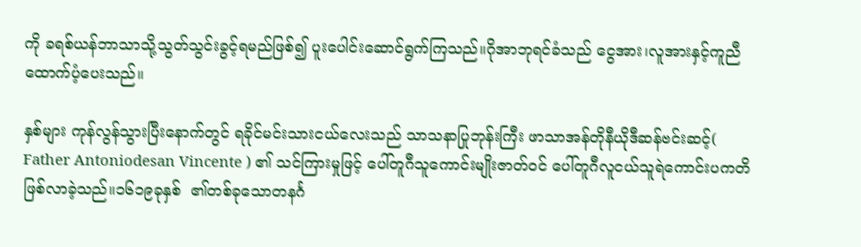ကို ခရစ်ယန်ဘာသာသို့သွတ်သွင်းခွင့်ရမည်ဖြစ်၍ ပူးပေါင်းဆောင်ရွက်ကြသည်။ဂိုအာဘုရင်ခံသည် ငွေအား၊လူအားနှင့်ကူညီထောက်ပံ့ပေးသည်။

နှစ်များ ကုန်လွန်သွားပြီးနောက်တွင် ရခိုင်မင်းသားငယ်လေးသည် သာသနာပြုဘုန်းကြီး ဖာသာအန်တိုနီယိုဒီဆန်ဗင်းဆင့်( Father Antoniodesan Vincente ) ၏ သင်ကြားမှုဖြင့် ပေါ်တူဂီသူကောင်းမျိုးဇာတ်၀င် ပေါ်တူဂီလူငယ်သူရဲကောင်းပကတိဖြစ်လာခဲ့သည်။၁၆၁၉ခုနှစ်  ၏တစ်ခုသောတနင်္ဂ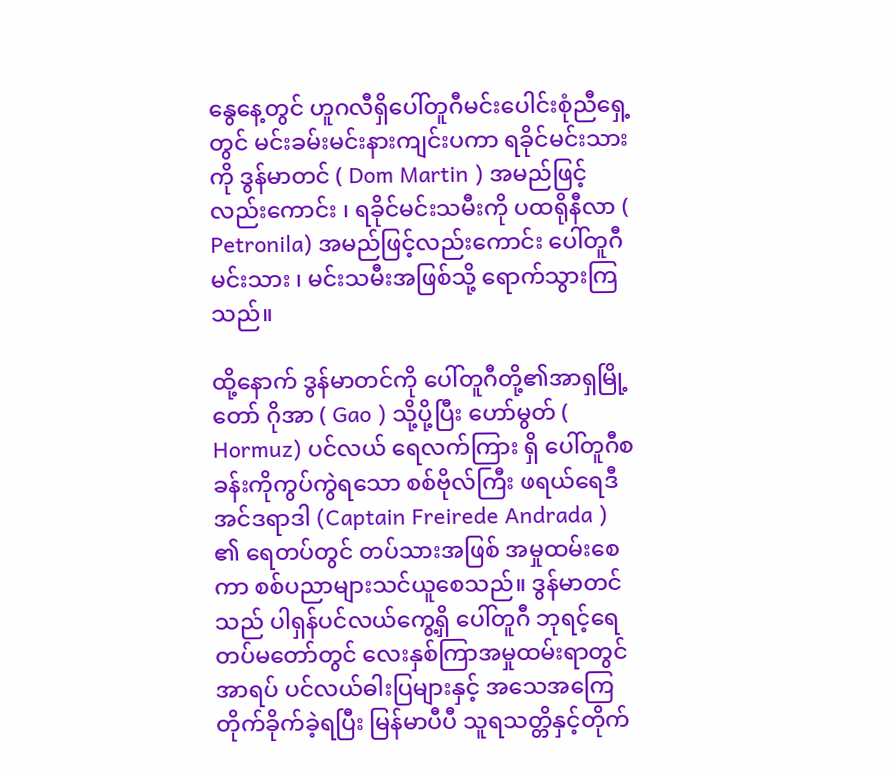နွေနေ့တွင် ဟူဂလီရှိပေါ်တူဂီမင်းပေါင်းစုံညီရှေ့တွင် မင်းခမ်းမင်းနားကျင်းပကာ ရခိုင်မင်းသားကို ဒွန်မာတင် ( Dom Martin ) အမည်ဖြင့်လည်းကောင်း ၊ ရခိုင်မင်းသမီးကို ပထရိုနီလာ ( Petronila) အမည်ဖြင့်လည်းကောင်း ပေါ်တူဂီမင်းသား ၊ မင်းသမီးအဖြစ်သို့ ရောက်သွားကြသည်။

ထို့နောက် ဒွန်မာတင်ကို ပေါ်တူဂီတို့၏အာရှမြို့တော် ဂိုအာ ( Gao ) သို့ပို့ပြီး ဟော်မွတ် ( Hormuz) ပင်လယ် ရေလက်ကြား ရှိ ပေါ်တူဂီစခန်းကိုကွပ်ကွဲရသော စစ်ဗိုလ်ကြီး ဖရယ်ရေဒီအင်ဒရာဒါ (Captain Freirede Andrada ) ၏ ရေတပ်တွင် တပ်သားအဖြစ် အမှုထမ်းစေကာ စစ်ပညာများသင်ယူစေသည်။ ဒွန်မာတင်သည် ပါရှန်ပင်လယ်ကွေ့ရှိ ပေါ်တူဂီ ဘုရင့်ရေတပ်မတော်တွင် လေးနှစ်ကြာအမှုထမ်းရာတွင် အာရပ် ပင်လယ်ဓါးပြများနှင့် အသေအကြေတိုက်ခိုက်ခဲ့ရပြီး မြန်မာပီပီ သူရသတ္တိနှင့်တိုက်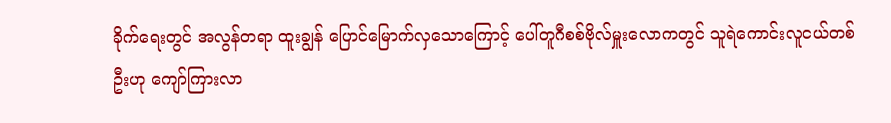ခိုက်ရေးတွင် အလွန်တရာ ထူးချွန် ပြောင်မြောက်လှသောကြောင့် ပေါ်တူဂီစစ်ဗိုလ်မှူးလောကတွင် သူရဲကောင်းလူငယ်တစ်ဦးဟု ကျော်ကြားလာ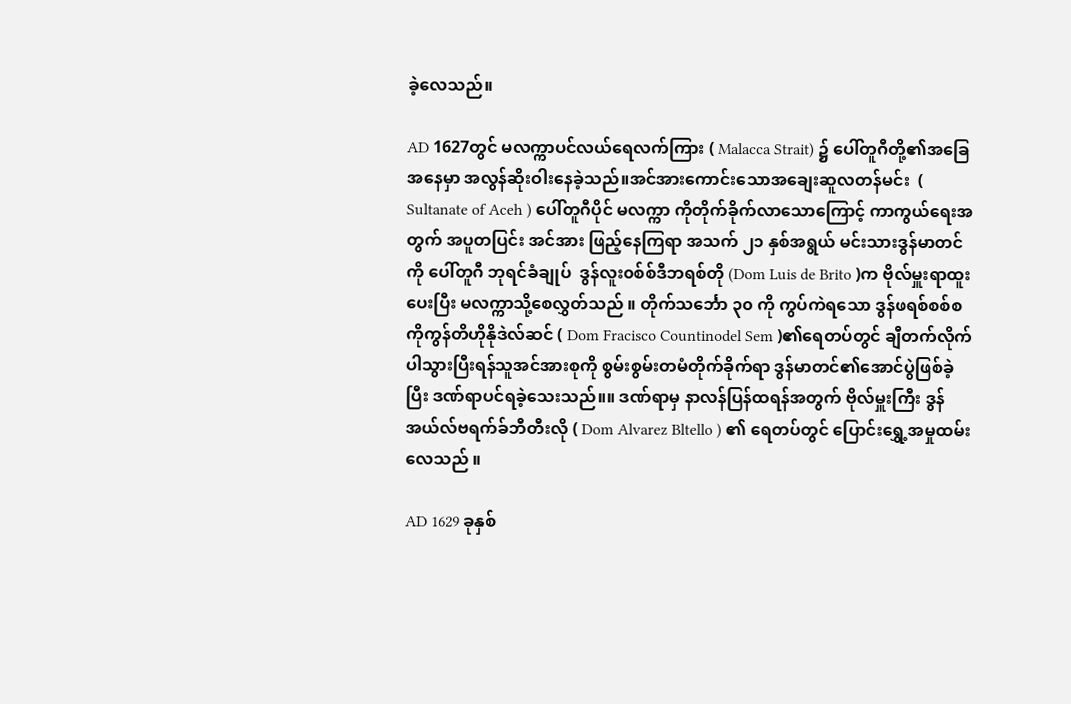ခဲ့လေသည်။

AD 1627တွင် မလက္ကာပင်လယ်ရေလက်ကြား ( Malacca Strait) ၌ ပေါ်တူဂီတို့၏အခြေအနေမှာ အလွန်ဆိုးဝါးနေခဲ့သည်။အင်အားကောင်းသောအချေးဆူလတန်မင်း  ( Sultanate of Aceh ) ပေါ်တူဂီပိုင် မလက္ကာ ကိုတိုက်ခိုက်လာသောကြောင့် ကာကွယ်ရေးအတွက် အပူတပြင်း အင်အား ဖြည့်နေကြရာ အသက် ၂၁ နှစ်အရွယ် မင်းသားဒွန်မာတင်ကို ပေါ်တူဂီ ဘုရင်ခံချုပ်  ဒွန်လူး၀စ်စ်ဒီဘရစ်တို (Dom Luis de Brito )က ဗိုလ်မှူးရာထူးပေးပြီး မလက္ကာသို့စေလွှတ်သည် ။ တိုက်သင်္ဘော ၃၀ ကို ကွပ်ကဲရသော ဒွန်ဖရစ်စစ်စကိုကွန်တိဟိုနိုဒဲလ်ဆင် ( Dom Fracisco Countinodel Sem )၏ရေတပ်တွင် ချီတက်လိုက်ပါသွားပြီးရန်သူအင်အားစုကို စွမ်းစွမ်းတမံတိုက်ခိုက်ရာ ဒွန်မာတင်၏အောင်ပွဲဖြစ်ခဲ့ပြီး ဒဏ်ရာပင်ရခဲ့သေးသည်။။ ဒဏ်ရာမှ နာလန်ပြန်ထရန်အတွက် ဗိုလ်မှူးကြီး ဒွန်အယ်လ်ဗရက်ခ်ဘီတီးလို ( Dom Alvarez Bltello ) ၏ ရေတပ်တွင် ပြောင်းရွှေ့အမှုထမ်းလေသည် ။

AD 1629 ခုနှစ်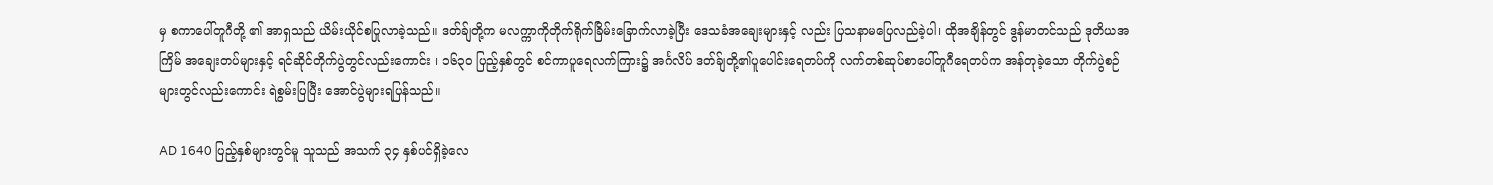မှ စကာပေါ်တူဂီတို့ ၏ အာရှသည် ယိမ်းယိုင်စပြုလာခဲ့သည်။ ဒတ်ခ်ျတို့က မလက္ကာကိုတိုက်ရိုက်ခြိမ်းခြောက်လာခဲ့ပြီး ဒေသခံအချေးများနှင့် လည်း ပြသနာမပြေလည်ခဲ့ပါ၊ ထိုအချိန်တွင် ဒွန်မာတင်သည် ဒုတိယအကြိမ် အချေးတပ်များနှင့် ရင်ဆိုင်တိုက်ပွဲတွင်လည်းကောင်း ၊ ၁၆၃၀ ပြည့်နှစ်တွင် စင်ကာပူရေလက်ကြား၌ အင်္ဂလိပ် ဒတ်ခ်ျတို့၏ပူပေါင်းရေတပ်ကို လက်တစ်ဆုပ်စာပေါ်တူဂီရေတပ်က အန်တုခဲ့သော တိုက်ပွဲစဉ်များတွင်လည်းကောင်း ရဲစွမ်းပြပြီး အောင်ပွဲများရပြန်သည်။

AD 1640 ပြည့်နှစ်များတွင်မူ သူသည် အသက် ၃၄ နှစ်ပင်ရှိခဲ့လေ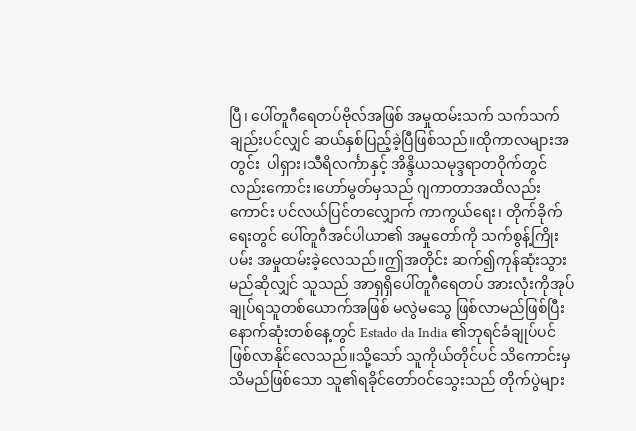ပြီ၊ ပေါ်တူဂီရေတပ်ဗိုလ်အဖြစ် အမှုထမ်းသက် သက်သက်ချည်းပင်လျှင် ဆယ်နှစ်ပြည့်ခဲ့ပြီဖြစ်သည်။ထိုကာလများအတွင်း  ပါရှား၊သီရိလင်္ကာနှင့် အိန္ဒိယသမုဒ္ဒရာတဝိုက်တွင်လည်းကောင်း၊ဟော်မွတ်မှသည် ဂျကာတာအထိလည်းကောင်း ပင်လယ်ပြင်တလျှောက် ကာကွယ်ရေး၊ တိုက်ခိုက်ရေးတွင် ပေါ်တူဂီအင်ပါယာ၏ အမှုတော်ကို သက်စွန့်ကြိုးပမ်း အမှုထမ်းခဲ့လေသည်။ဤအတိုင်း ဆက်၍ကုန်ဆုံးသွားမည်ဆိုလျှင် သူသည် အာရှရှိပေါ်တူဂီရေတပ် အားလုံးကိုအုပ်ချုပ်ရသူတစ်ယောက်အဖြစ် မလွဲမသွေ ဖြစ်လာမည်ဖြစ်ပြီး နောက်ဆုံးတစ်နေ့တွင် Estado da India ၏ဘုရင်ခံချုပ်ပင်ဖြစ်လာနိုင်လေသည်။သို့သော် သူကိုယ်တိုင်ပင် သိကောင်းမှသိမည်ဖြစ်သော သူ၏ရခိုင်တော်၀င်သွေးသည် တိုက်ပွဲများ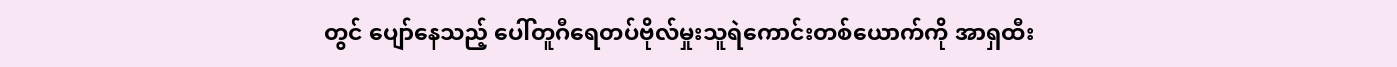တွင် ပျော်နေသည့် ပေါ်တူဂီရေတပ်ဗိုလ်မှုးသူရဲကောင်းတစ်ယောက်ကို အာရှထီး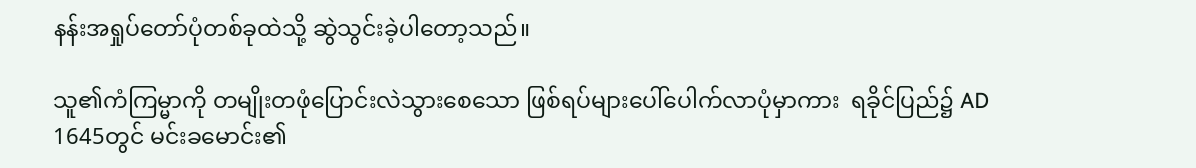နန်းအရှုပ်တော်ပုံတစ်ခုထဲသို့ ဆွဲသွင်းခဲ့ပါတော့သည်။

သူ၏ကံကြမ္မာကို တမျိုးတဖုံပြောင်းလဲသွားစေသော ဖြစ်ရပ်များပေါ်ပေါက်လာပုံမှာကား  ရခိုင်ပြည်၌ AD 1645တွင် မင်းခမောင်း၏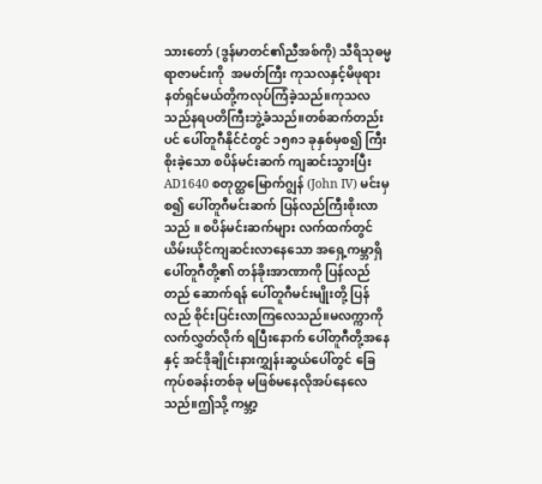သားတော် (ဒွန်မာတင်၏ညီအစ်ကို) သီရိသုဓမ္မရာဇာမင်းကို  အမတ်ကြီး ကုသလနှင့်မိဖုရားနတ်ရှင်မယ်တို့ကလုပ်ကြံခဲ့သည်။ကုသလသည်နရပတိကြီးဘွဲ့ခံသည်။တစ်ဆက်တည်းပင် ပေါ်တူဂီနိုင်ငံတွင် ၁၅၈၁ ခုနှစ်မှစ၍ ကြီးစိုးခဲ့သော စပိန်မင်းဆက် ကျဆင်းသွားပြီး AD1640 စတုတ္ထမြောက်ဂျွန် (John IV) မင်းမှစ၍ ပေါ်တူဂီမင်းဆက် ပြန်လည်ကြီးစိုးလာသည် ။ စပိန်မင်းဆက်များ လက်ထက်တွင် ယိမ်းယိုင်ကျဆင်းလာနေသော အရှေ့ကမ္ဘာရှိ ပေါ်တူဂီတို့၏ တန်ခိုးအာဏာကို ပြန်လည်တည် ဆောက်ရန် ပေါ်တူဂီမင်းမျိုးတို့ ပြန်လည် စိုင်းပြင်းလာကြလေသည်။မလက္ကာကို လက်လွှတ်လိုက် ရပြီးနောက် ပေါ်တူဂီတို့အနေနှင့် အင်ဒိုချိုင်းနားကျွှန်းဆွယ်ပေါ်တွင် ခြေကုပ်စခန်းတစ်ခု မဖြစ်မနေလိုအပ်နေလေသည်။ဤသို့ ကမ္ဘာ့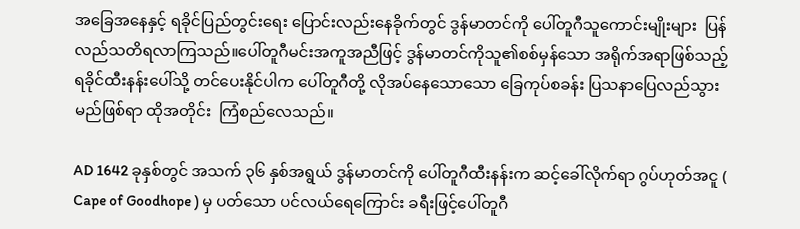အခြေအနေနှင့် ရခိုင်ပြည်တွင်းရေး ပြောင်းလည်းနေခိုက်တွင် ဒွန်မာတင်ကို ပေါ်တူဂီသူကောင်းမျိုးများ  ပြန်လည်သတိရလာကြသည်။ပေါ်တူဂီမင်းအကူအညီဖြင့် ဒွန်မာတင်ကိုသူ၏စစ်မှန်သော အရိုက်အရာဖြစ်သည့်  ရခိုင်ထီးနန်းပေါ်သို့ တင်ပေးနိုင်ပါက ပေါ်တူဂီတို့ လိုအပ်နေသောသော ခြေကုပ်စခန်း ပြသနာပြေလည်သွားမည်ဖြစ်ရာ ထိုအတိုင်း  ကြံစည်လေသည်။

AD 1642 ခုနှစ်တွင် အသက် ၃၆ နှစ်အရွယ် ဒွန်မာတင်ကို ပေါ်တူဂီထီးနန်းက ဆင့်ခေါ်လိုက်ရာ ဂွပ်ဟုတ်အငူ ( Cape of Goodhope ) မှ ပတ်သော ပင်လယ်ရေကြောင်း ခရီးဖြင့်ပေါ်တူဂီ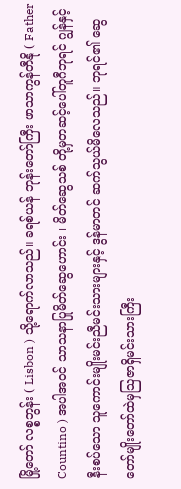မြို့တော် လစ္စဘွန်း ( Lisbon ) သို့ရောက်လာသည်။ ခရစ်ယန် ဘုန်းတော်ကြီး ဖာသာကွန်တီနို ( Father Countino ) အပါအဝင် သာသနာပြုမိတ်ဆွေဟောင်း ၊ မိတ်ဆွေသစ် တို့မှတဆင့်ပေါ်တူဂီဘုရင် ဂျွန်နှင့်နီးစပ်သော သူကောင်းမျိုးမင်းညီမင်းသားများနှင့် ဒွန်မာတင် ဆက်သွယ်မိလေသည်။ ဘုရင်၏ ဆွေတော်မျိုးတော်ထဲမှသြဇာရှိမင်းသားကြီး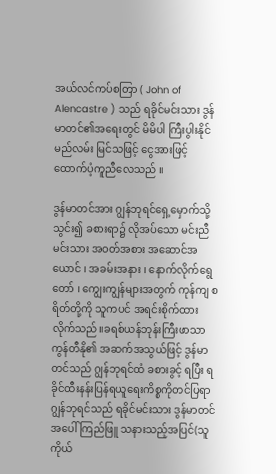အယ်လင်ကပ်စတြာ ( John of Alencastre ) သည် ရခိုင်မင်းသား ဒွန်မာတင်၏အရေးတွင် မိမိပါ ကြီးပွါးနိုင်မည်လမ်း မြင်သဖြင့် ငွေအားဖြင့် ထောက်ပံ့ကူညီလေသည် ။

ဒွန်မာတင်အား ဂျွန်ဘုရင်ရှေ့မှောက်သို့သွင်း၍ ခစားရာ၌ လိုအပ်သော မင်းညီမင်းသား အဝတ်အစား အဆောင်အယောင် ၊ အခမ်းအနား ၊ နောက်လိုက်ရွေတော် ၊ ကျွေးကျွန်များအတွက် ကုန်ကျ စရိတ်တို့ကို သူကပင် အရင်းစိုက်ထားလိုက်သည်။ခရစ်ယန်ဘုန်းကြီးဖာသာကွန်တီနို၏ အဆက်အသွယ်ဖြင့် ဒွန်မာတင်သည် ဂျွန်ဘုရင်ထံ ခစားခွင့် ရပြီး ရခိုင်ထီးနန်းပြန်ရယူရေးကိစ္စကိုတင်ပြရာ ဂျွန်ဘုရင်သည် ရခိုင်မင်းသား ဒွန်မာတင်အပေါ် ကြည်ဖြူ သနားသည့်အပြင်(သူကိုယ်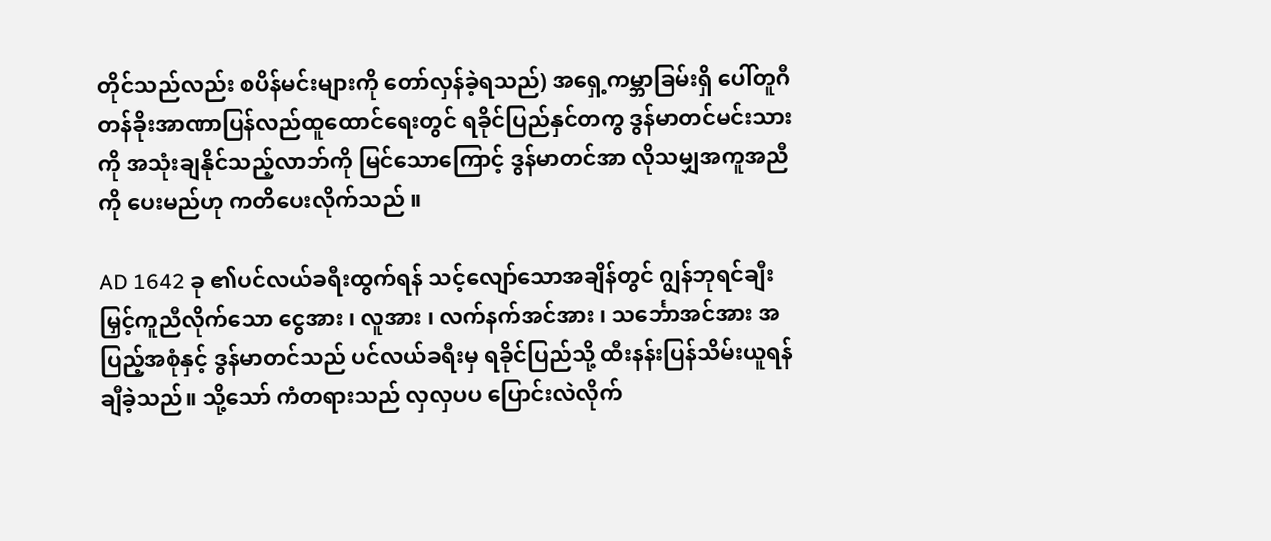တိုင်သည်လည်း စပိန်မင်းများကို တော်လှန်ခဲ့ရသည်) အရှေ့ကမ္ဘာခြမ်းရှိ ပေါ်တူဂီတန်ခိုးအာဏာပြန်လည်ထူထောင်ရေးတွင် ရခိုင်ပြည်နှင်တကွ ဒွန်မာတင်မင်းသားကို အသုံးချနိုင်သည့်လာဘ်ကို မြင်သောကြောင့် ဒွန်မာတင်အာ လိုသမျှအကူအညီကို ပေးမည်ဟု ကတိပေးလိုက်သည် ။

AD 1642 ခု ၏ပင်လယ်ခရီးထွက်ရန် သင့်လျော်သောအချိန်တွင် ဂျွန်ဘုရင်ချီးမြှင့်ကူညီလိုက်သော ငွေအား ၊ လူအား ၊ လက်နက်အင်အား ၊ သင်္ဘောအင်အား အပြည့်အစုံနှင့် ဒွန်မာတင်သည် ပင်လယ်ခရီးမှ ရခိုင်ပြည်သို့ ထီးနန်းပြန်သိမ်းယူရန် ချီခဲ့သည်။ သို့သော် ကံတရားသည် လှလှပပ ပြောင်းလဲလိုက်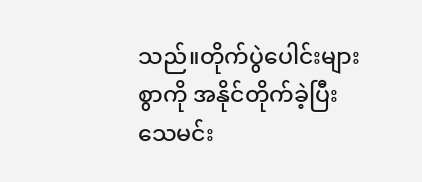သည်။တိုက်ပွဲပေါင်းများစွာကို အနိုင်တိုက်ခဲ့ပြီး သေမင်း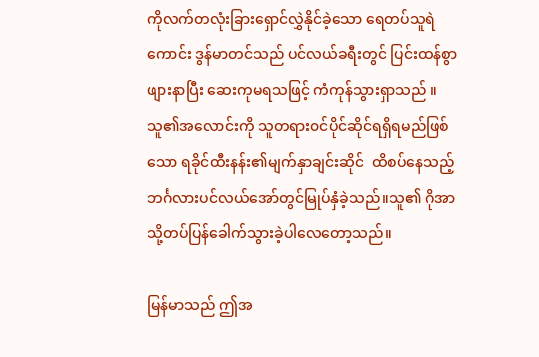ကိုလက်တလုံးခြားရှောင်လွှဲနိုင်ခဲ့သော ရေတပ်သူရဲကောင်း ဒွန်မာတင်သည် ပင်လယ်ခရီးတွင် ပြင်းထန်စွာဖျားနာပြီး ဆေးကုမရသဖြင့် ကံကုန်သွားရှာသည် ။သူ၏အလောင်းကို သူတရား၀င်ပိုင်ဆိုင်ရရှိရမည်ဖြစ်သော ရခိုင်ထီးနန်း၏မျက်နှာချင်းဆိုင်  ထိစပ်နေသည့် ဘင်္ဂလားပင်လယ်အော်တွင်မြုပ်နှံခဲ့သည်။သူ၏ ဂိုအာသို့တပ်ပြန်ခေါက်သွားခဲ့ပါလေတော့သည်။

မြန်မာသည် ဤအ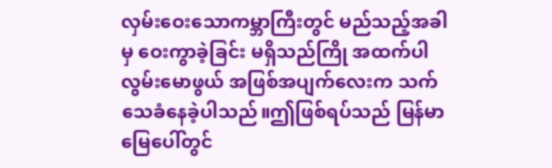လှမ်းဝေးသောကမ္ဘာကြီးတွင် မည်သည့်အခါမှ ဝေးကွာခဲ့ခြင်း မရှိသည်ကြို အထက်ပါလွမ်းမောဖွယ် အဖြစ်အပျက်လေးက သက်သေခံနေခဲ့ပါသည်။ဤဖြစ်ရပ်သည် မြန်မာမြေပေါ်တွင်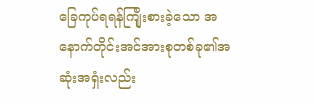ခြေကုပ်ရရန်ကျြိုးစားခဲ့သော အနောက်တိုင်းအင်အားစုတစ်ခု၏အဆုံးအရှံးလည်း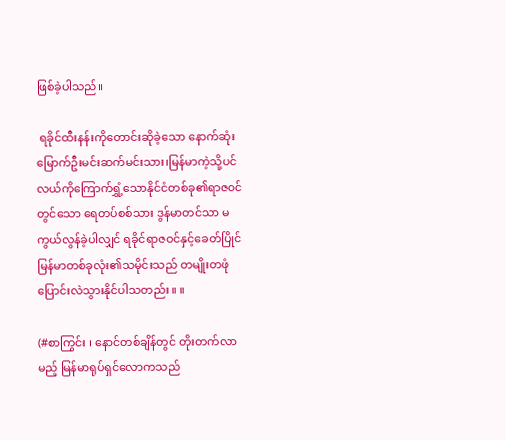ဖြစ်ခဲ့ပါသည်။

 ရခိုင်ထီးနန်းကိုတောင်းဆိုခဲ့သော နောက်ဆုံးမြောက်ဦးမင်းဆက်မင်းသား၊မြန်မာကဲ့သို့ပင်လယ်ကိုကြောက်ရွှံ့သောနိုင်ငံတစ်ခု၏ရာဇ၀င်တွင်သော ရေတပ်စစ်သား ဒွန်မာတင်သာ မကွယ်လွန်ခဲ့ပါလျှင် ရခိုင်ရာဇဝင်နှင့်ခေတ်ပြိုင် မြန်မာတစ်ခုလုံး၏သမိုင်းသည် တမျိုးတဖုံ ပြောင်းလဲသွားနိုင်ပါသတည်း ။ ။

(#စာကြွင်း ၊ နောင်တစ်ချိန်တွင် တိုးတက်လာမည့် မြန်မာရုပ်ရှင်လောကသည်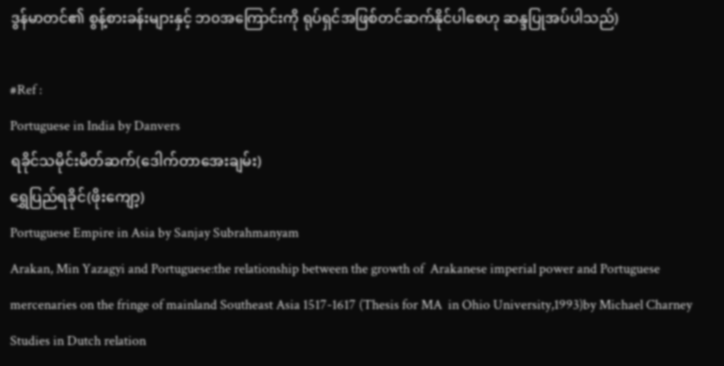ဒွန်မာတင်၏ စွန့်စားခန်းများနှင့် ဘ၀အကြောင်းကို ရုပ်ရှင်အဖြစ်တင်ဆက်နိုင်ပါစေဟု ဆန္ဒပြုအပ်ပါသည်)

#Ref :
Portuguese in India by Danvers
ရခိုင်သမိုင်းမိတ်ဆက်(ဒေါက်တာအေးချမ်း)
ရွှေပြည်ရခိုင်(ဖိုးကျော့)
Portuguese Empire in Asia by Sanjay Subrahmanyam
Arakan, Min Yazagyi and Portuguese:the relationship between the growth of  Arakanese imperial power and Portuguese mercenaries on the fringe of mainland Southeast Asia 1517-1617 (Thesis for MA  in Ohio University,1993)by Michael Charney
Studies in Dutch relation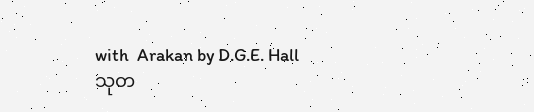with  Arakan by D.G.E. Hall
သုတ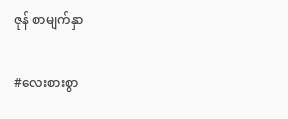ဇုန် စာမျက်နှာ

#လေးစားစွာ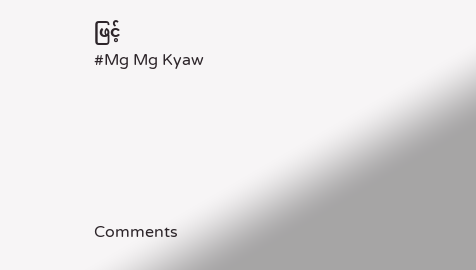ဖြင့်
#Mg Mg Kyaw





Comments